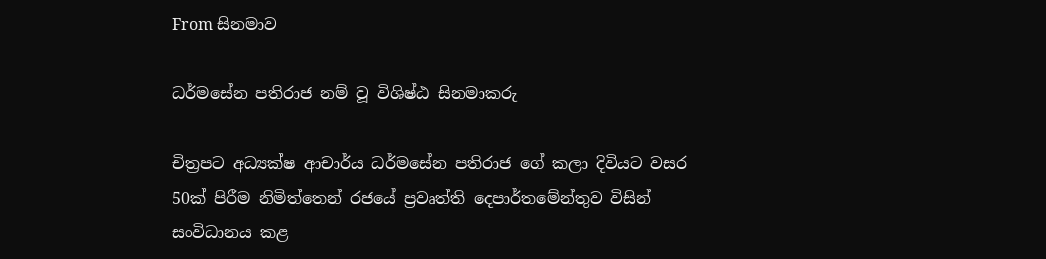From සිනමාව

ධර්මසේන පතිරාජ නම් වූ විශිෂ්ඨ සිනමාකරු

චිත්‍රපට අධ්‍යක්ෂ ආචාර්ය ධර්මසේන පතිරාජ ගේ කලා දිවියට වසර 50ක් පිරීම නිමිත්තෙන් රජයේ ප්‍රවෘත්ති දෙපාර්තමේන්තුව විසින් සංවිධානය කළ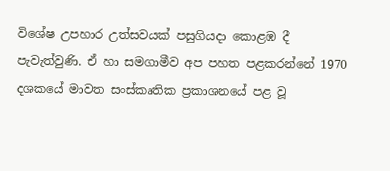විශේෂ උපහාර උත්සවයක් පසුගියදා කොළඹ දී පැවැත්වුණි. ඒ හා සමගාමීව අප පහත පළකරන්නේ 1970 දශකයේ මාවත සංස්කෘතික ප්‍රකාශනයේ පළ වූ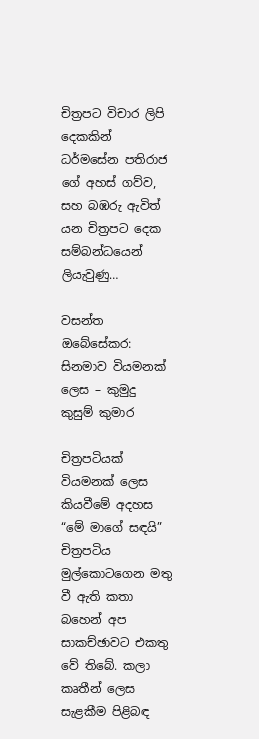චිත්‍රපට විචාර ලිපි දෙකකින් ධර්මසේන පතිරාජ ගේ අහස් ගව්ව, සහ බඹරු ඇවිත් යන චිත්‍රපට දෙක සම්බන්ධයෙන් ලියැවුණු…

වසන්ත ඔබේසේකර: සිනමාව වියමනක් ලෙස – කුමුදු කුසුම් කුමාර

චිත්‍රපටියක් වියමනක් ලෙස කියවීමේ අදහස “මේ මාගේ සඳයි” චිත්‍රපටිය මුල්කොටගෙන මතු වී ඇති කතා බහෙන් අප සාකච්ඡාවට එකතු වේ තිබේ. කලා කෘතීන් ලෙස සැළකීම පිළිබඳ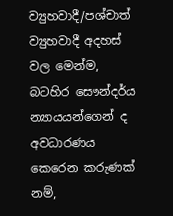ව්‍යුහවාදී/පශ්චාත් ව්‍යුහවාදී අදහස් වල මෙන්ම, බටහිර සෞන්දර්ය න්‍යායයන්ගෙන් ද අවධාරණය කෙරෙන කරුණක් නම්,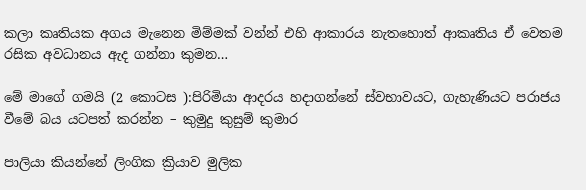කලා කෘතියක අගය මැනෙන මිම්මක් වන්න් එහි ආකාරය නැතහොත් ආකෘතිය ඒ වෙතම රසික අවධානය ඇද ගන්නා කුමන…

මේ මාගේ ගමයි (2 කොටස ):පිරිමියා ආදරය හදාගන්නේ ස්වභාවයට, ගැහැණියට පරාජය වීමේ බය යටපත් කරන්න – කුමුදු කුසුම් කුමාර

පාලියා කියන්නේ ලිංගික ක්‍රියාව මුලික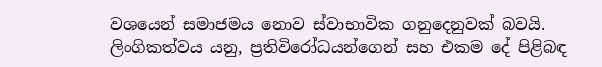වශයෙන් සමාජමය නොව ස්වාභාවික ගනුදෙනුවක් බවයි. ලිංගිකත්වය යනු, ප්‍රතිවිරෝධයන්ගෙන් සහ එකම දේ පිළිබඳ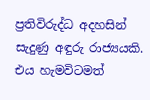ප්‍රතිවිරුද්ධ අදහසින් සැදුණු අඳුරු රාජ්‍යයකි. එය හැමවිටමත්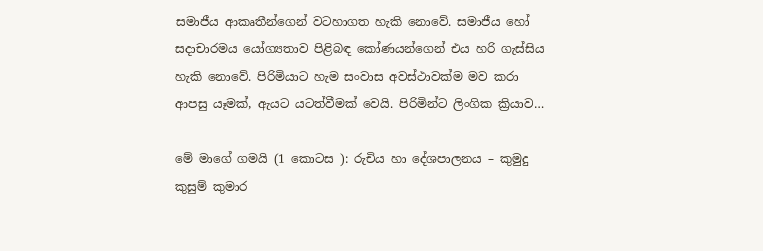සමාජීය ආකෘතීන්ගෙන් වටහාගත හැකි නොවේ. සමාජීය හෝ සදාචාරමය යෝග්‍යතාව පිළිබඳ කෝණයන්ගෙන් එය හරි ගැස්සිය හැකි නොවේ. පිරිමියාට හැම සංවාස අවස්ථාවක්ම මව කරා ආපසු යෑමක්, ඇයට යටත්වීමක් වෙයි. පිරිමින්ට ලිංගික ක්‍රියාව…

මේ මාගේ ගමයි (1 කොටස ): රුචිය හා දේශපාලනය – කුමුදු කුසුම් කුමාර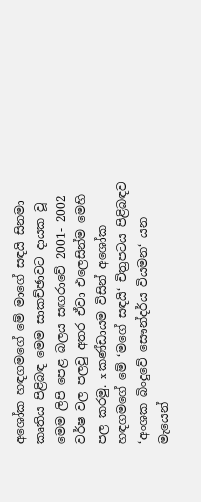අශෝක හඳගමගේ මේ මාගේ සඳයි සිනමා කෘතිය පිළිබඳ මෙම සාකච්ඡාවට දායක වූ මෙම ලිපි පෙළ බලය සඟරාවේ 2001- 2002 වර්ෂ වල පලවු අතර ඒවා එලෙසින්ම මෙහි පල කරමු. x කණ්ඩායම විසින් අශෝක හඳගමගේ මේ ‘මගේ සඳයි‘ චිත්‍රපටය පිළිබඳව ‘අංශක බිංදුවේ සෞන්දර්ය වියමන‘ යන මැයෙන්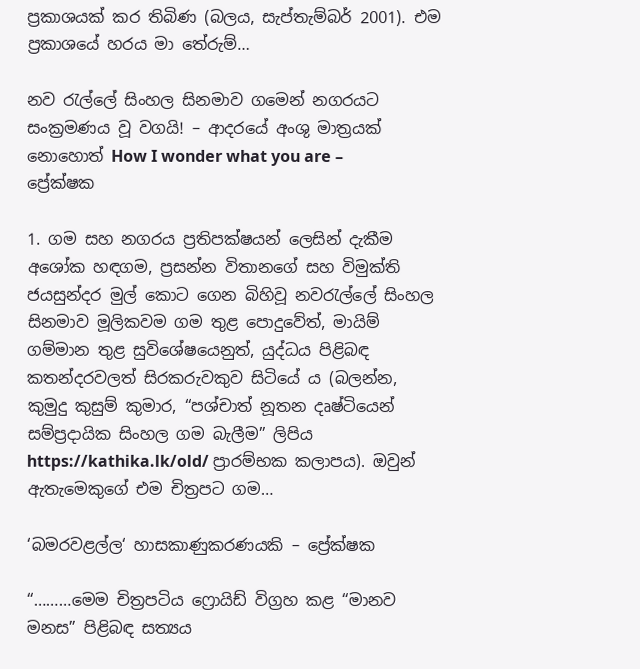ප්‍රකාශයක් කර තිබිණ (බලය, සැප්තැම්බර් 2001). එම ප්‍රකාශයේ හරය මා තේරුම්…

නව රැල්ලේ සිංහල සිනමාව ගමෙන් නගරයට සංක්‍රමණය වූ වගයි! – ආදරයේ අංශු මාත්‍රයක් නොහොත් How I wonder what you are – ප්‍රේක්ෂක

1. ගම සහ නගරය ප්‍රතිපක්ෂයන් ලෙසින් දැකීම අශෝක හඳගම, ප්‍රසන්න විතානගේ සහ විමුක්ති ජයසුන්දර මුල් කොට ගෙන බිහිවූ නවරැල්ලේ සිංහල සිනමාව මූලිකවම ගම තුළ පොදුවේත්, මායිම් ගම්මාන තුළ සුවිශේෂයෙනුත්, යුද්ධය පිළිබඳ කතන්දරවලත් සිරකරුවකුව සිටියේ ය (බලන්න, කුමුදු කුසුම් කුමාර, “පශ්චාත් නූතන දෘෂ්ටියෙන් සම්ප්‍රදායික සිංහල ගම බැලීම” ලිපිය https://kathika.lk/old/ ප්‍රාරම්භක කලාපය). ඔවුන් ඇතැමෙකුගේ එම චිත්‍රපට ගම…

‘බමරවළල්ල‘ හාසකාණුකරණයකි – ප්‍රේක්ෂක

“………මෙම චිත්‍රපටිය ෆ්‍රොයිඩ් විග්‍රහ කළ “මානව මනස” පිළිබඳ සත්‍යය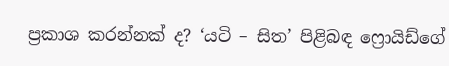ප්‍රකාශ කරන්නක් ද? ‘යටි – සිත’ පිළිබඳ ෆ්‍රොයිඩ්ගේ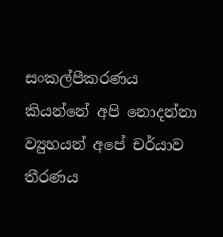සංකල්පීකරණය කියන්නේ අපි නොදන්නා ව්‍යුහයන් අපේ චර්යාව තීරණය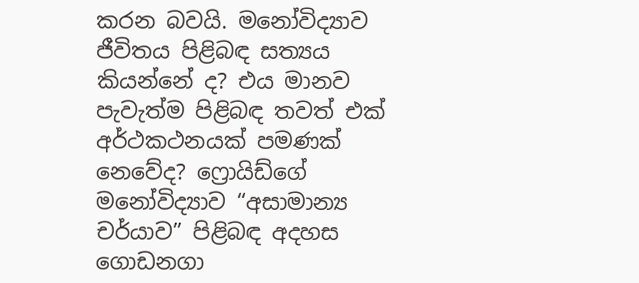කරන බවයි. මනෝවිද්‍යාව ජීවිතය පිළිබඳ සත්‍යය කියන්නේ ද? එය මානව පැවැත්ම පිළිබඳ තවත් එක් අර්ථකථනයක් පමණක් නෙවේද? ෆ්‍රොයිඩ්ගේ මනෝවිද්‍යාව “අසාමාන්‍ය චර්යාව” පිළිබඳ අදහස ගොඩනගා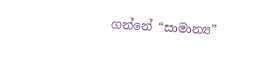ගන්නේ “සාමාන්‍ය”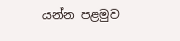යන්න පළමුව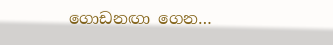ගොඩනඟා ගෙන…